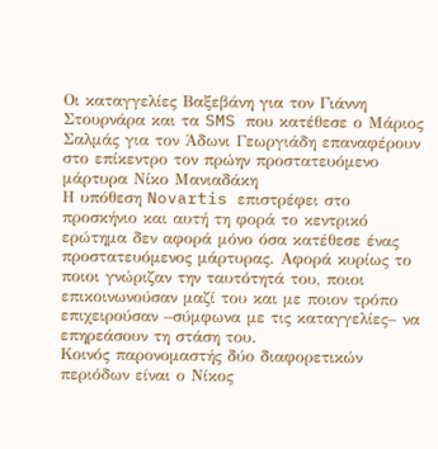Οι καταγγελίες Βαξεβάνη για τον Γιάννη Στουρνάρα και τα SMS που κατέθεσε ο Μάριος Σαλμάς για τον Άδωνι Γεωργιάδη επαναφέρουν στο επίκεντρο τον πρώην προστατευόμενο μάρτυρα Νίκο Μανιαδάκη
Η υπόθεση Novartis επιστρέφει στο προσκήνιο και αυτή τη φορά το κεντρικό ερώτημα δεν αφορά μόνο όσα κατέθεσε ένας προστατευόμενος μάρτυρας. Αφορά κυρίως το ποιοι γνώριζαν την ταυτότητά του, ποιοι επικοινωνούσαν μαζί του και με ποιον τρόπο επιχειρούσαν –σύμφωνα με τις καταγγελίες– να επηρεάσουν τη στάση του.
Κοινός παρονομαστής δύο διαφορετικών περιόδων είναι ο Νίκος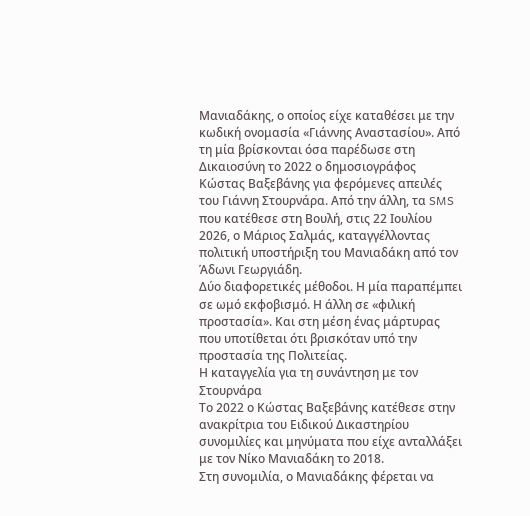Μανιαδάκης, ο οποίος είχε καταθέσει με την κωδική ονομασία «Γιάννης Αναστασίου». Από τη μία βρίσκονται όσα παρέδωσε στη Δικαιοσύνη το 2022 ο δημοσιογράφος Κώστας Βαξεβάνης για φερόμενες απειλές του Γιάννη Στουρνάρα. Από την άλλη, τα SMS που κατέθεσε στη Βουλή, στις 22 Ιουλίου 2026, ο Μάριος Σαλμάς, καταγγέλλοντας πολιτική υποστήριξη του Μανιαδάκη από τον Άδωνι Γεωργιάδη.
Δύο διαφορετικές μέθοδοι. Η μία παραπέμπει σε ωμό εκφοβισμό. Η άλλη σε «φιλική προστασία». Και στη μέση ένας μάρτυρας που υποτίθεται ότι βρισκόταν υπό την προστασία της Πολιτείας.
Η καταγγελία για τη συνάντηση με τον Στουρνάρα
Το 2022 ο Κώστας Βαξεβάνης κατέθεσε στην ανακρίτρια του Ειδικού Δικαστηρίου συνομιλίες και μηνύματα που είχε ανταλλάξει με τον Νίκο Μανιαδάκη το 2018.
Στη συνομιλία, ο Μανιαδάκης φέρεται να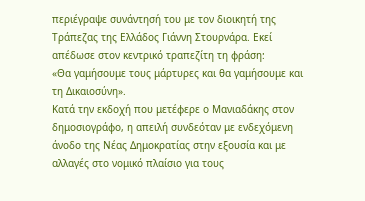περιέγραψε συνάντησή του με τον διοικητή της Τράπεζας της Ελλάδος Γιάννη Στουρνάρα. Εκεί απέδωσε στον κεντρικό τραπεζίτη τη φράση:
«Θα γαμήσουμε τους μάρτυρες και θα γαμήσουμε και τη Δικαιοσύνη».
Κατά την εκδοχή που μετέφερε ο Μανιαδάκης στον δημοσιογράφο, η απειλή συνδεόταν με ενδεχόμενη άνοδο της Νέας Δημοκρατίας στην εξουσία και με αλλαγές στο νομικό πλαίσιο για τους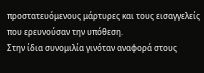προστατευόμενους μάρτυρες και τους εισαγγελείς που ερευνούσαν την υπόθεση.
Στην ίδια συνομιλία γινόταν αναφορά στους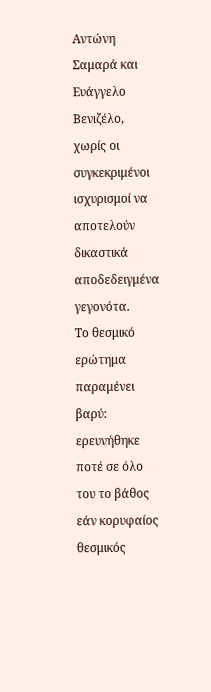Αντώνη Σαμαρά και Ευάγγελο Βενιζέλο, χωρίς οι συγκεκριμένοι ισχυρισμοί να αποτελούν δικαστικά αποδεδειγμένα γεγονότα.
Το θεσμικό ερώτημα παραμένει βαρύ: ερευνήθηκε ποτέ σε όλο του το βάθος εάν κορυφαίος θεσμικός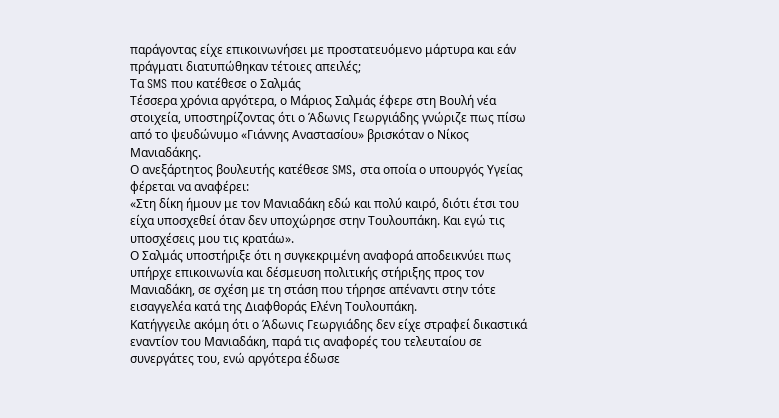παράγοντας είχε επικοινωνήσει με προστατευόμενο μάρτυρα και εάν πράγματι διατυπώθηκαν τέτοιες απειλές;
Τα SMS που κατέθεσε ο Σαλμάς
Τέσσερα χρόνια αργότερα, ο Μάριος Σαλμάς έφερε στη Βουλή νέα στοιχεία, υποστηρίζοντας ότι ο Άδωνις Γεωργιάδης γνώριζε πως πίσω από το ψευδώνυμο «Γιάννης Αναστασίου» βρισκόταν ο Νίκος Μανιαδάκης.
Ο ανεξάρτητος βουλευτής κατέθεσε SMS, στα οποία ο υπουργός Υγείας φέρεται να αναφέρει:
«Στη δίκη ήμουν με τον Μανιαδάκη εδώ και πολύ καιρό, διότι έτσι του είχα υποσχεθεί όταν δεν υποχώρησε στην Τουλουπάκη. Και εγώ τις υποσχέσεις μου τις κρατάω».
Ο Σαλμάς υποστήριξε ότι η συγκεκριμένη αναφορά αποδεικνύει πως υπήρχε επικοινωνία και δέσμευση πολιτικής στήριξης προς τον Μανιαδάκη, σε σχέση με τη στάση που τήρησε απέναντι στην τότε εισαγγελέα κατά της Διαφθοράς Ελένη Τουλουπάκη.
Κατήγγειλε ακόμη ότι ο Άδωνις Γεωργιάδης δεν είχε στραφεί δικαστικά εναντίον του Μανιαδάκη, παρά τις αναφορές του τελευταίου σε συνεργάτες του, ενώ αργότερα έδωσε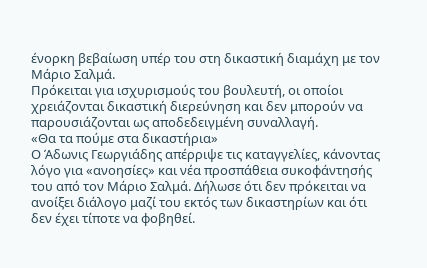ένορκη βεβαίωση υπέρ του στη δικαστική διαμάχη με τον Μάριο Σαλμά.
Πρόκειται για ισχυρισμούς του βουλευτή, οι οποίοι χρειάζονται δικαστική διερεύνηση και δεν μπορούν να παρουσιάζονται ως αποδεδειγμένη συναλλαγή.
«Θα τα πούμε στα δικαστήρια»
Ο Άδωνις Γεωργιάδης απέρριψε τις καταγγελίες, κάνοντας λόγο για «ανοησίες» και νέα προσπάθεια συκοφάντησής του από τον Μάριο Σαλμά. Δήλωσε ότι δεν πρόκειται να ανοίξει διάλογο μαζί του εκτός των δικαστηρίων και ότι δεν έχει τίποτε να φοβηθεί.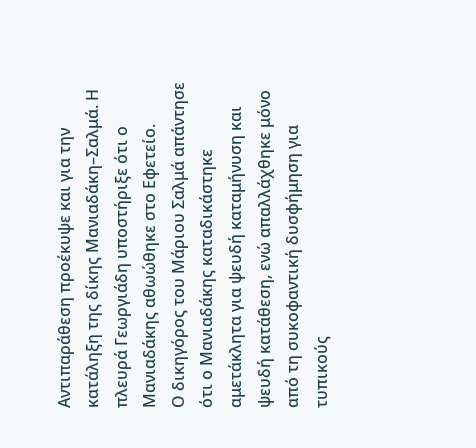Αντιπαράθεση προέκυψε και για την κατάληξη της δίκης Μανιαδάκη–Σαλμά. Η πλευρά Γεωργιάδη υποστήριξε ότι ο Μανιαδάκης αθωώθηκε στο Εφετείο.
Ο δικηγόρος του Μάριου Σαλμά απάντησε ότι ο Μανιαδάκης καταδικάστηκε αμετάκλητα για ψευδή καταμήνυση και ψευδή κατάθεση, ενώ απαλλάχθηκε μόνο από τη συκοφαντική δυσφήμηση για τυπικούς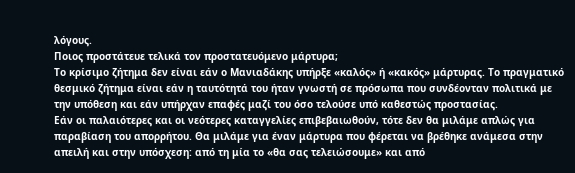λόγους.
Ποιος προστάτευε τελικά τον προστατευόμενο μάρτυρα;
Το κρίσιμο ζήτημα δεν είναι εάν ο Μανιαδάκης υπήρξε «καλός» ή «κακός» μάρτυρας. Το πραγματικό θεσμικό ζήτημα είναι εάν η ταυτότητά του ήταν γνωστή σε πρόσωπα που συνδέονταν πολιτικά με την υπόθεση και εάν υπήρχαν επαφές μαζί του όσο τελούσε υπό καθεστώς προστασίας.
Εάν οι παλαιότερες και οι νεότερες καταγγελίες επιβεβαιωθούν, τότε δεν θα μιλάμε απλώς για παραβίαση του απορρήτου. Θα μιλάμε για έναν μάρτυρα που φέρεται να βρέθηκε ανάμεσα στην απειλή και στην υπόσχεση: από τη μία το «θα σας τελειώσουμε» και από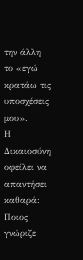την άλλη το «εγώ κρατάω τις υποσχέσεις μου».
Η Δικαιοσύνη οφείλει να απαντήσει καθαρά: Ποιος γνώριζε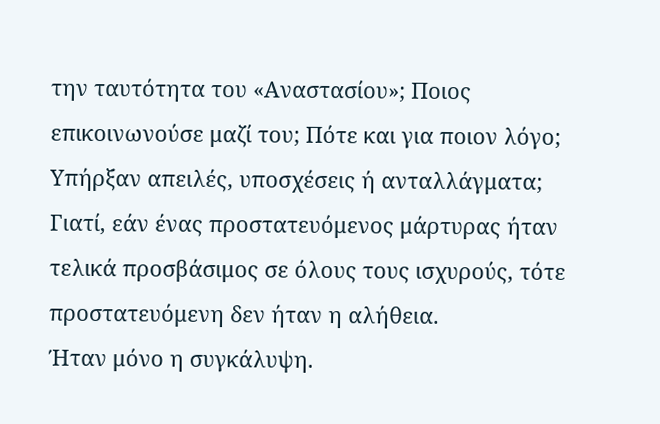την ταυτότητα του «Αναστασίου»; Ποιος επικοινωνούσε μαζί του; Πότε και για ποιον λόγο; Υπήρξαν απειλές, υποσχέσεις ή ανταλλάγματα;
Γιατί, εάν ένας προστατευόμενος μάρτυρας ήταν τελικά προσβάσιμος σε όλους τους ισχυρούς, τότε προστατευόμενη δεν ήταν η αλήθεια.
Ήταν μόνο η συγκάλυψη.